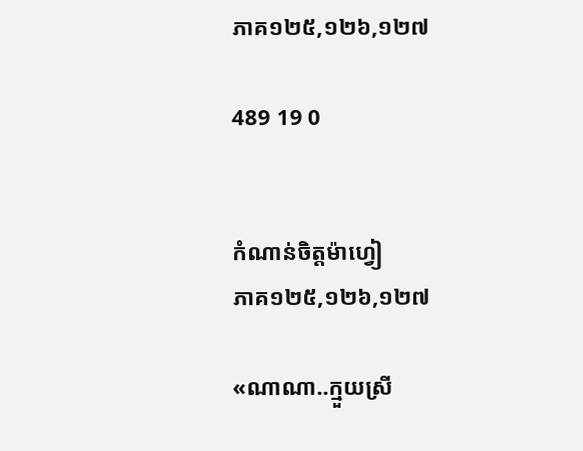ភាគ១២៥,១២៦,១២៧

489 19 0


កំណាន់ចិត្តម៉ាហ្វៀ
ភាគ១២៥,១២៦,១២៧

«ណាណា..ក្មួយស្រី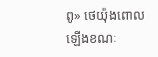ពូ» ថេយ៉ុងពោលឡើងខណៈ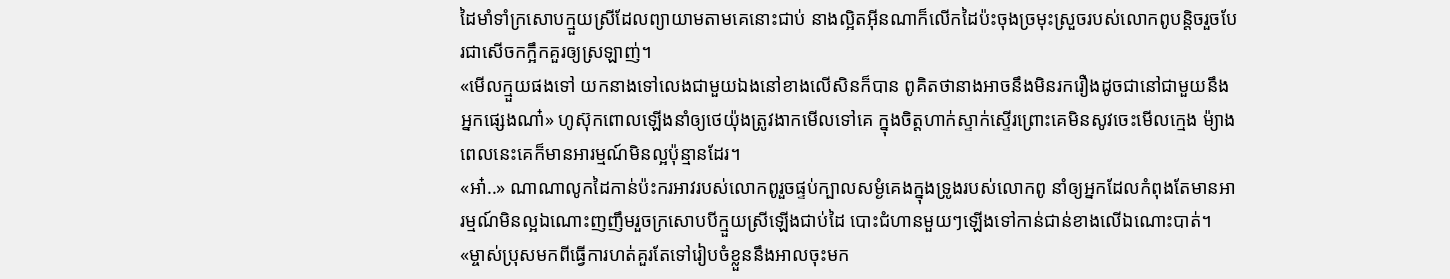ដៃមាំទាំក្រសោបក្មួយស្រីដែលព្យាយាមតាមគេនោះជាប់ នាងល្អិតអុីនណាក៏លើកដៃប៉ះចុងច្រមុះស្រួចរបស់លោកពូបន្តិចរួចបែរជាសើចកក្អឹកគួរឲ្យស្រឡាញ់។
«មើលក្មួយផងទៅ យកនាងទៅលេងជាមួយឯងនៅខាងលើសិនក៏បាន ពូគិតថានាងអាចនឹងមិនរករឿងដូចជានៅជាមួយនឹងអ្នកផ្សេងណា៎» ហូស៊ុកពោលឡើងនាំឲ្យថេយ៉ុងត្រូវងាកមើលទៅគេ ក្នុងចិត្តហាក់ស្ទាក់ស្ទើរព្រោះគេមិនសូវចេះមើលក្មេង ម៉្យាងពេលនេះគេក៏មានអារម្មណ៍មិនល្អប៉ុន្មានដែរ។
«អា៎..» ណាណាលូកដៃកាន់ប៉ះករអាវរបស់លោកពូរួចផ្ទប់ក្បាលសម្ងំគេងក្នុងទ្រូងរបស់លោកពូ នាំឲ្យអ្នកដែលកំពុងតែមានអារម្មណ៍មិនល្អឯណោះញញឹមរួចក្រសោបបីក្មួយស្រីឡើងជាប់ដៃ បោះជំហានមួយៗឡើងទៅកាន់ជាន់ខាងលើឯណោះបាត់។
«ម្ចាស់ប្រុសមកពីធ្វើការហត់គួរតែទៅរៀបចំខ្លួននឹងអាលចុះមក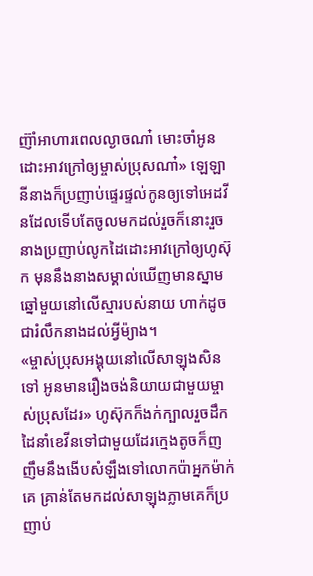ញ៊ាំអាហារពេលល្ងាចណា៎ មោះចាំអូនដោះអាវក្រៅឲ្យម្ចាស់ប្រុសណា៎» ឡេឡានីនាងក៏ប្រញាប់ផ្ទេរផ្ទល់កូនឲ្យទៅអេដវីនដែលទើបតែចូលមកដល់រួចក៏នោះរួចនាងប្រញាប់លូកដៃដោះអាវក្រៅឲ្យហូស៊ុក មុននឹងនាងសម្គាល់ឃើញមានស្នាមឆ្នៅមួយនៅលើស្មារបស់នាយ ហាក់ដូចជារំលឹកនាងដល់អ្វីម៉្យាង។
«ម្ចាស់ប្រុសអង្គុយនៅលើសាឡុងសិនទៅ អូនមានរឿងចង់និយាយជាមួយម្ចាស់ប្រុសដែរ» ហូស៊ុកក៏ងក់ក្បាលរួចដឹកដៃនាំខេវីនទៅជាមួយដែរក្មេងតូចក៏ញញឹមនឹងងើបសំឡឹងទៅលោកប៉ាអ្នកម៉ាក់គេ គ្រាន់តែមកដល់សាឡុងភ្លាមគេក៏ប្រញាប់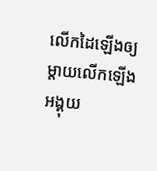លើកដៃឡើងឲ្យម្ដាយលើកឡើងអង្គុយ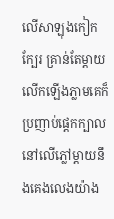លើសាឡុងកៀកក្បែរ គ្រាន់តែម្ដាយលើកឡើងភ្លាមគេក៏ប្រញាប់ផ្ដេកក្បាលនៅលើភ្លៅម្ដាយនឹងគេងលេងយ៉ាង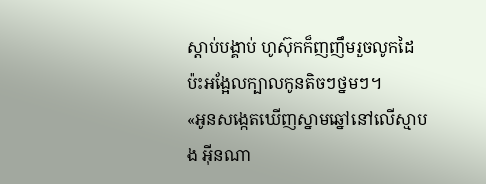ស្ដាប់បង្គាប់ ហូស៊ុកក៏ញញឹមរួចលូកដៃប៉ះអង្អែលក្បាលកូនតិចៗថ្នមៗ។
«អូនសង្កេតឃើញស្នាមឆ្នៅនៅលើស្មាបង អុីនណា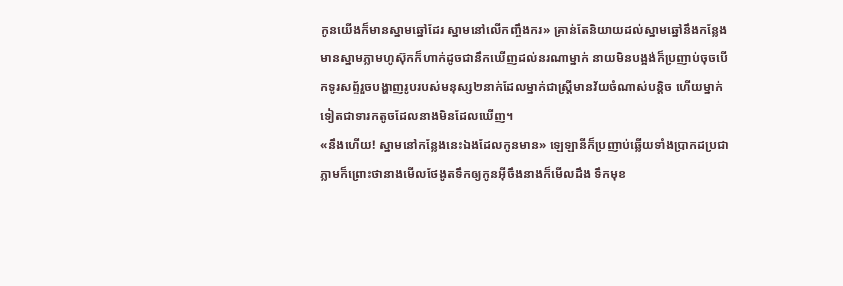កូនយើងក៏មានស្នាមឆ្នៅដែរ ស្នាមនៅលើកញ្ចឹងករ» គ្រាន់តែនិយាយដល់ស្នាមឆ្នៅនឹងកន្លែងមានស្នាមភ្លាមហូស៊ុកក៏ហាក់ដូចជានឹកឃើញដល់នរណាម្នាក់ នាយមិនបង្អង់ក៏ប្រញាប់ចុចបើកទូរសព្ទ័រួចបង្ហាញរូបរបស់មនុស្ស២នាក់ដែលម្នាក់ជាស្ត្រីមានវ័យចំណាស់បន្តិច ហើយម្នាក់ទៀតជាទារកតូចដែលនាងមិនដែលឃើញ។
«នឹងហើយ! ស្នាមនៅកន្លែងនេះឯងដែលកូនមាន» ឡេឡានីក៏ប្រញាប់ឆ្លើយទាំងប្រាកដប្រជាភ្លាមក៏ព្រោះថានាងមើលថែងូតទឹកឲ្យកូនអ៊ីចឹងនាងក៏មើលដឹង ទឹកមុខ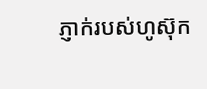ភ្ញាក់របស់ហូស៊ុក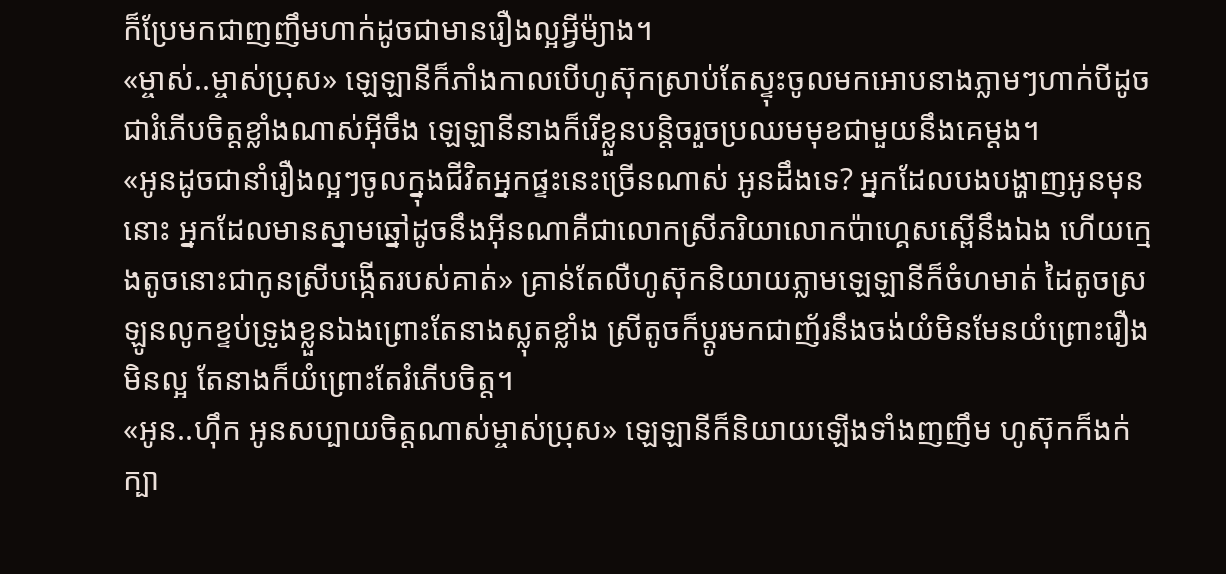ក៏ប្រែមកជាញញឹមហាក់ដូចជាមានរឿងល្អអ្វីម៉្យាង។
«ម្ចាស់..ម្ចាស់ប្រុស» ឡេឡានីក៏ភាំងកាលបើហូស៊ុកស្រាប់តែស្ទុះចូលមកអោបនាងភ្លាមៗហាក់បីដូចជារំភើបចិត្តខ្លាំងណាស់អ៊ីចឹង ឡេឡានីនាងក៏រើខ្លួនបន្តិចរួចប្រឈមមុខជាមួយនឹងគេម្ដង។
«អូនដូចជានាំរឿងល្អៗចូលក្នុងជីវិតអ្នកផ្ទះនេះច្រើនណាស់ អូនដឹងទេ? អ្នកដែលបងបង្ហាញអូនមុននោះ អ្នកដែលមានស្នាមឆ្នៅដូចនឹងអុីនណាគឺជាលោកស្រីភរិយាលោកប៉ាហ្គេសស្ពើនឹងឯង ហើយក្មេងតូចនោះជាកូនស្រីបង្កើតរបស់គាត់» គ្រាន់តែលឺហូស៊ុកនិយាយភ្លាមឡេឡានីក៏ចំហមាត់ ដៃតូចស្រឡូនលូកខ្ទប់ទ្រូងខ្លួនឯងព្រោះតែនាងស្លុតខ្លាំង ស្រីតូចក៏ប្ដូរមកជាញ័រនឹងចង់យំមិនមែនយំព្រោះរឿងមិនល្អ តែនាងក៏យំព្រោះតែរំភើបចិត្ត។
«អូន..ហ៊ឹក អូនសប្បាយចិត្តណាស់ម្ចាស់ប្រុស» ឡេឡានីក៏និយាយឡើងទាំងញញឹម ហូស៊ុកក៏ងក់ក្បា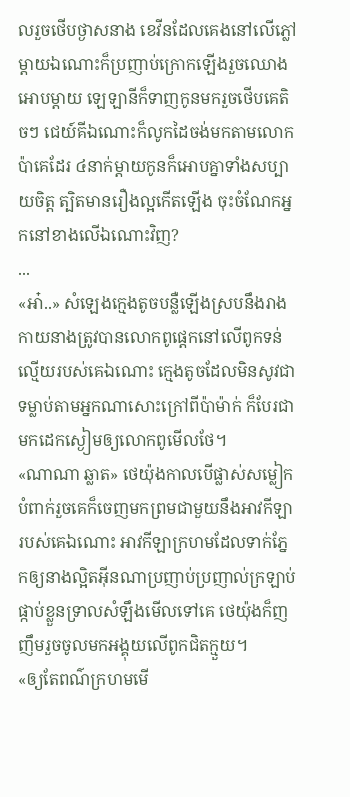លរួចថើបថ្ងាសនាង ខេវីនដែលគេងនៅលើភ្លៅម្ដាយឯណោះក៏ប្រញាប់ក្រោកឡើងរួចឈោងអោបម្ដាយ ឡេឡានីក៏ទាញកូនមករួចថើបគេតិចៗ ជេយ៍គីឯណោះក៏លូកដៃចង់មកតាមលោកប៉ាគេដែរ ៤នាក់ម្ដាយកូនក៏អោបគ្នាទាំងសប្បាយចិត្ត ត្បិតមានរឿងល្អកើតឡើង ចុះចំណែកអ្នកនៅខាងលើឯណោះវិញ?
...
«អា៎..» សំឡេងក្មេងតូចបន្លឺឡើងស្របនឹងរាងកាយនាងត្រូវបានលោកពូផ្ដេកនៅលើពូកទន់ល្មើយរបស់គេឯណោះ ក្មេងតូចដែលមិនសូវជាទម្លាប់តាមអ្នកណាសោះក្រៅពីប៉ាម៉ាក់ ក៏បែរជាមកដេកស្ងៀមឲ្យលោកពូមើលថែ។
«ណាណា ឆ្លាត» ថេយ៉ុងកាលបើផ្លាស់សម្លៀកបំពាក់រួចគេក៏ចេញមកព្រមជាមួយនឹងអាវកីឡារបស់គេឯណោះ អាវកីឡាក្រហមដែលទាក់ភ្នែកឲ្យនាងល្អិតអុីនណាប្រញាប់ប្រញាល់ក្រឡាប់ផ្កាប់ខ្លួនទ្រាលសំឡឹងមើលទៅគេ ថេយ៉ុងក៏ញញឹមរួចចូលមកអង្គុយលើពូកជិតក្មួយ។
«ឲ្យតែពណ៌ក្រហមមើ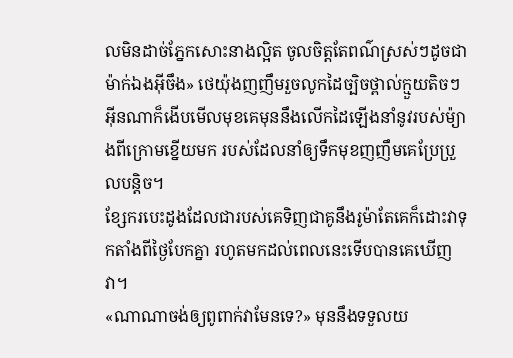លមិនដាច់ភ្នែកសោះនាងល្អិត ចូលចិត្តតែពណ៌ស្រស់ៗដូចជាម៉ាក់ឯងអ៊ីចឹង» ថេយ៉ុងញញឹមរួចលូកដៃច្បិចថ្ពាល់ក្មួយតិចៗ អុីនណាក៏ងើបមើលមុខគេមុននឹងលើកដៃឡើងនាំនូវរបស់ម៉្យាងពីក្រោមខ្នើយមក របស់ដែលនាំឲ្យទឹកមុខញញឹមគេប្រែប្រួលបន្តិច។
ខ្សែករបេះដូងដែលជារបស់គេទិញជាគូនឹងរូម៉ាតែគេក៏ដោះវាទុកតាំងពីថ្ងៃបែកគ្នា រហូតមកដល់ពេលនេះទើបបានគេឃើញវា។
«ណាណាចង់ឲ្យពូពាក់វាមែនទេ?» មុននឹងទទួលយ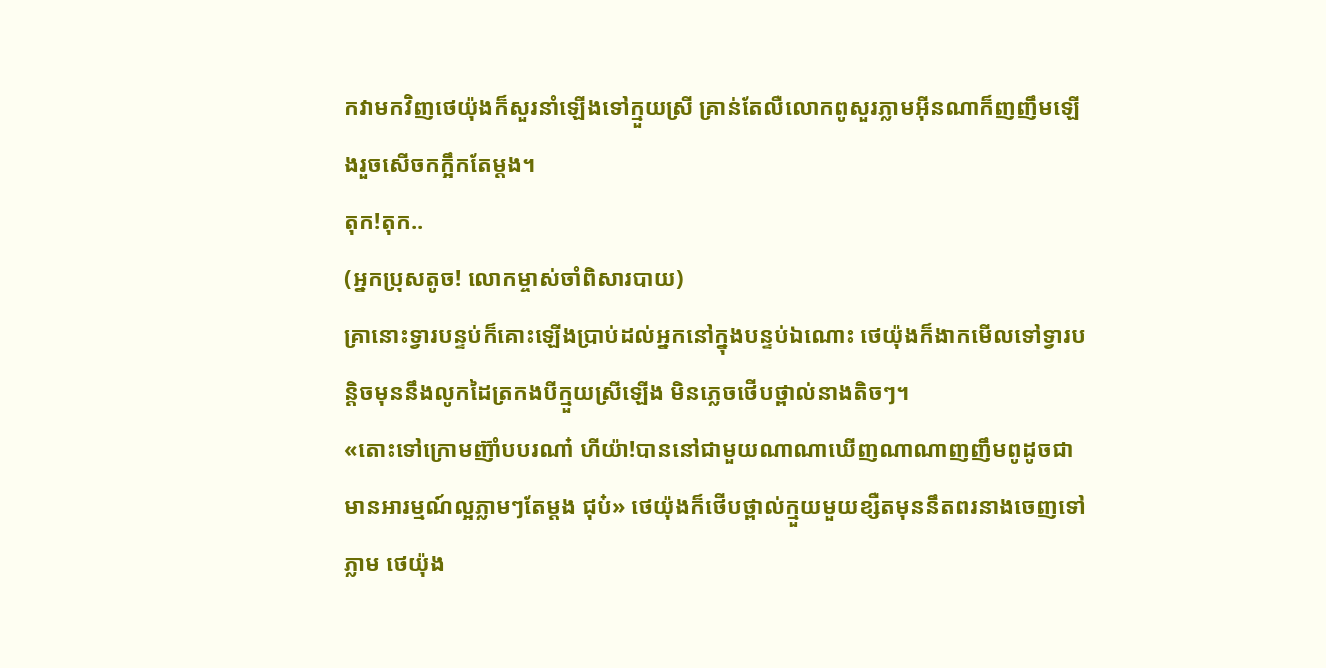កវាមកវិញថេយ៉ុងក៏សួរនាំឡើងទៅក្មួយស្រី គ្រាន់តែលឺលោកពូសួរភ្លាមអុីនណាក៏ញញឹមឡើងរួចសើចកក្អឹកតែម្ដង។
តុក!តុក..
(អ្នកប្រុសតូច! លោកម្ចាស់ចាំពិសារបាយ)
គ្រានោះទ្វារបន្ទប់ក៏គោះឡើងប្រាប់ដល់អ្នកនៅក្នុងបន្ទប់ឯណោះ ថេយ៉ុងក៏ងាកមើលទៅទ្វារបន្តិចមុននឹងលូកដៃត្រកងបីក្មួយស្រីឡើង មិនភ្លេចថើបថ្ពាល់នាងតិចៗ។
«តោះទៅក្រោមញ៊ាំបបរណា៎ ហីយ៉ា!បាននៅជាមួយណាណាឃើញណាណាញញឹមពូដូចជាមានអារម្មណ៍ល្អភ្លាមៗតែម្ដង ជុប៎» ថេយ៉ុងក៏ថើបថ្ពាល់ក្មួយមួយខ្សឺតមុននឹតពរនាងចេញទៅភ្លាម ថេយ៉ុង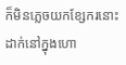ក៏មិនភ្លេចយកខ្សែករនោះដាក់នៅក្នុងហោ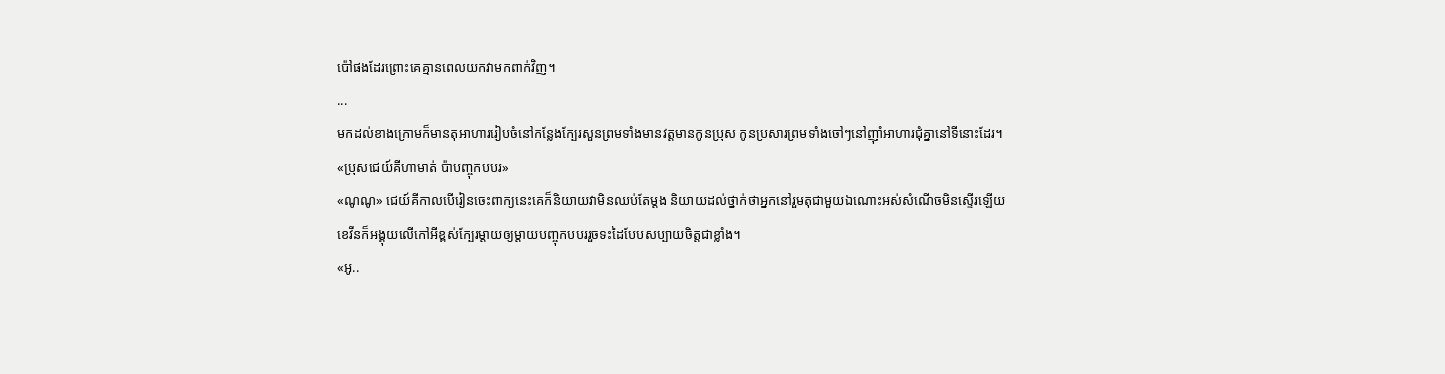ប៉ៅផងដែរព្រោះគេគ្មានពេលយកវាមកពាក់វិញ។
...
មកដល់ខាងក្រោមក៏មានតុអាហាររៀបចំនៅកន្លែងក្បែរសួនព្រមទាំងមានវត្តមានកូនប្រុស កូនប្រសារព្រមទាំងចៅៗនៅញ៊ាំអាហារជុំគ្នានៅទីនោះដែរ។
«ប្រុសជេយ៍គីហាមាត់ ប៉ាបញ្ចុកបបរ»
«ណូណូ» ជេយ៍គីកាលបើរៀនចេះពាក្យនេះគេក៏និយាយវាមិនឈប់តែម្ដង និយាយដល់ថ្នាក់ថាអ្នកនៅរួមតុជាមួយឯណោះអស់សំណើចមិនស្ទើរឡើយ ខេវីនក៏អង្គុយលើកៅអីខ្ពស់ក្បែរម្ដាយឲ្យម្ដាយបញ្ចុកបបររួចទះដៃបែបសប្បាយចិត្តជាខ្លាំង។
«អូ..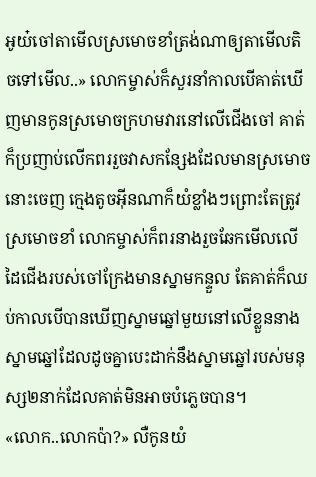អូយ៎ចៅតាមើលស្រមោចខាំត្រង់ណាឲ្យតាមើលតិចទៅមើល..» លោកម្ចាស់ក៏សួរនាំកាលបើគាត់ឃើញមានកូនស្រមោចក្រហមវារនៅលើជើងចៅ គាត់ក៏ប្រញាប់លើកពររួចវាសកន្សែងដែលមានស្រមោចនោះចេញ ក្មេងតូចអុីនណាក៏យំខ្លាំងៗព្រោះតែត្រូវស្រមោចខាំ លោកម្ចាស់ក៏ពរនាងរួចឆែកមើលលើដៃជើងរបស់ចៅក្រែងមានស្នាមកន្ទួល តែគាត់ក៏ឈប់កាលបើបានឃើញស្នាមឆ្នៅមួយនៅលើខ្លួននាង ស្នាមឆ្នៅដែលដូចគ្នាបេះដាក់នឹងស្នាមឆ្នៅរបស់មនុស្ស២នាក់ដែលគាត់មិនអាចបំភ្លេចបាន។
«លោក..លោកប៉ា?» លឺកូនយំ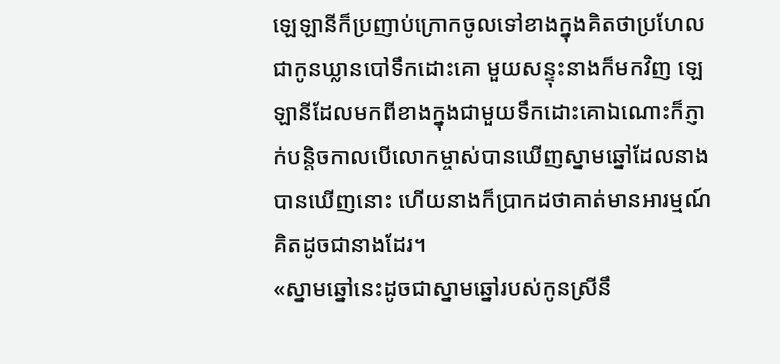ឡេឡានីក៏ប្រញាប់ក្រោកចូលទៅខាងក្នុងគិតថាប្រហែលជាកូនឃ្លានបៅទឹកដោះគោ មួយសន្ទុះនាងក៏មកវិញ ឡេឡានីដែលមកពីខាងក្នុងជាមួយទឹកដោះគោឯណោះក៏ភ្ញាក់បន្តិចកាលបើលោកម្ចាស់បានឃើញស្នាមឆ្នៅដែលនាងបានឃើញនោះ ហើយនាងក៏ប្រាកដថាគាត់មានអារម្មណ៍គិតដូចជានាងដែរ។
«ស្នាមឆ្នៅនេះដូចជាស្នាមឆ្នៅរបស់កូនស្រីនឹ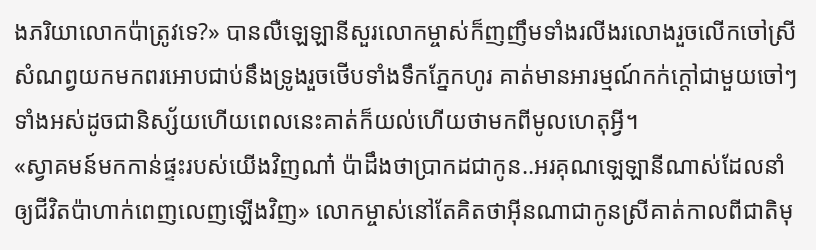ងភរិយាលោកប៉ាត្រូវទេ?» បានលឺឡេឡានីសួរលោកម្ចាស់ក៏ញញឹមទាំងរលីងរលោងរួចលើកចៅស្រីសំណព្វយកមកពរអោបជាប់នឹងទ្រូងរួចថើបទាំងទឹកភ្នែកហូរ គាត់មានអារម្មណ៍កក់ក្ដៅជាមួយចៅៗទាំងអស់ដូចជានិស្ស័យហើយពេលនេះគាត់ក៏យល់ហើយថាមកពីមូលហេតុអ្វី។
«ស្វាគមន៍មកកាន់ផ្ទះរបស់យើងវិញណា៎ ប៉ាដឹងថាប្រាកដជាកូន..អរគុណឡេឡានីណាស់ដែលនាំឲ្យជីវិតប៉ាហាក់ពេញលេញឡើងវិញ» លោកម្ចាស់នៅតែគិតថាអុីនណាជាកូនស្រីគាត់កាលពីជាតិមុ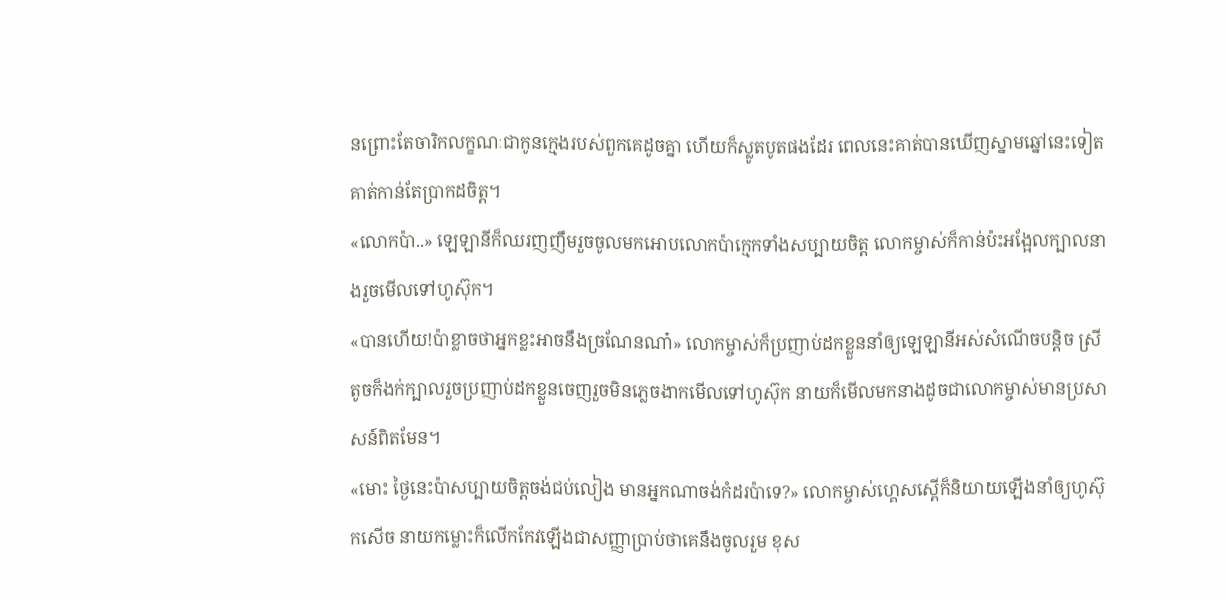នព្រោះតែចារិកលក្ខណៈជាកូនក្មេងរបស់ពួកគេដូចគ្នា ហើយក៏ស្លូតបូតផងដែរ ពេលនេះគាត់បានឃើញស្នាមឆ្នៅនេះទៀតគាត់កាន់តែប្រាកដចិត្ត។
«លោកប៉ា..» ឡេឡានីក៏ឈរញញឹមរួចចូលមកអោបលោកប៉ាក្មេកទាំងសប្បាយចិត្ត លោកម្ចាស់ក៏កាន់ប៉ះអង្អែលក្បាលនាងរួចមើលទៅហូស៊ុក។
«បានហើយ!ប៉ាខ្លាចថាអ្នកខ្លះអាចនឹងច្រណែនណា៎» លោកម្ចាស់ក៏ប្រញាប់ដកខ្លួននាំឲ្យឡេឡានីអស់សំណើចបន្តិច ស្រីតូចក៏ងក់ក្បាលរួចប្រញាប់ដកខ្លួនចេញរួចមិនភ្លេចងាកមើលទៅហូស៊ុក នាយក៏មើលមកនាងដូចជាលោកម្ចាស់មានប្រសាសន៍ពិតមែន។
«មោះ ថ្ងៃនេះប៉ាសប្បាយចិត្តចង់ជប់លៀង មានអ្នកណាចង់កំដរប៉ាទេ?» លោកម្ចាស់ហ្គេសស្ពើក៏និយាយឡើងនាំឲ្យហូស៊ុកសើច នាយកម្លោះក៏លើកកែវឡើងជាសញ្ញាប្រាប់ថាគេនឹងចូលរួម ខុស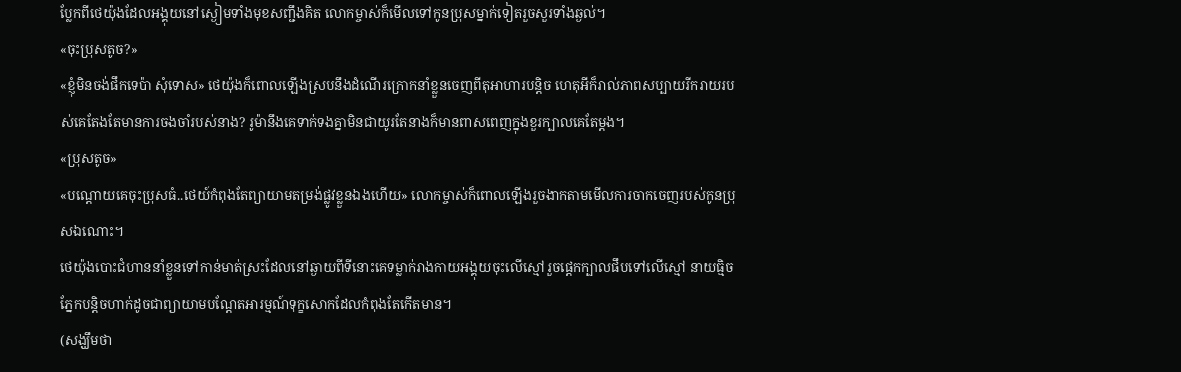ប្លែកពីថេយ៉ុងដែលអង្គុយនៅស្ងៀមទាំងមុខសញ្ជឹងគិត លោកម្ចាស់ក៏មើលទៅកូនប្រុសម្នាក់ទៀតរួចសួរទាំងឆ្ងល់។
«ចុះប្រុសតូច?»
«ខ្ញុំមិនចង់ផឹកទេប៉ា សុំទោស» ថេយ៉ុងក៏ពោលឡើងស្របនឹងដំណើរក្រោកនាំខ្លួនចេញពីតុអាហារបន្តិច ហេតុអីក៏រាល់ភាពសប្បាយរីករាយរបស់គេតែងតែមានការចងចាំរបស់នាង? រូម៉ានឹងគេទាក់ទងគ្នាមិនជាយូរតែនាងក៏មានពាសពេញក្នុងខួរក្បាលគេតែម្ដង។
«ប្រុសតូច»
«បណ្ដោយគេចុះប្រុសធំ..ថេយ៍កំពុងតែព្យាយាមតម្រង់ផ្លូវខ្លួនឯងហើយ» លោកម្ចាស់ក៏ពោលឡើងរួចងាកតាមមើលការចាកចេញរបស់កូនប្រុសឯណោះ។
ថេយ៉ុងបោះជំហាននាំខ្លួនទៅកាន់មាត់ស្រះដែលនៅឆ្ងាយពីទីនោះគេទម្លាក់រាងកាយអង្គុយចុះលើស្មៅរួចផ្ដេកក្បាលផឹបទៅលើស្មៅ នាយធ្មិចភ្នែកបន្តិចហាក់ដូចជាព្យាយាមបណ្ដែតអារម្មណ៍ទុក្ខសោកដែលកំពុងតែកើតមាន។
(សង្ឃឹមថា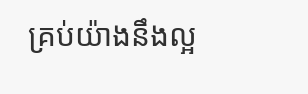គ្រប់យ៉ាងនឹងល្អ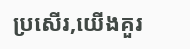ប្រសើរ,យើងគួរ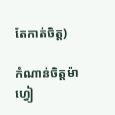តែកាត់ចិត្ត)

កំណាន់ចិត្តម៉ាហ្វៀ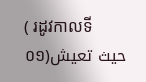( រដូវកាលទី០១)حيث تعيش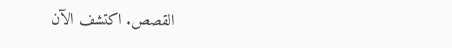القصص. اكتشف الآن